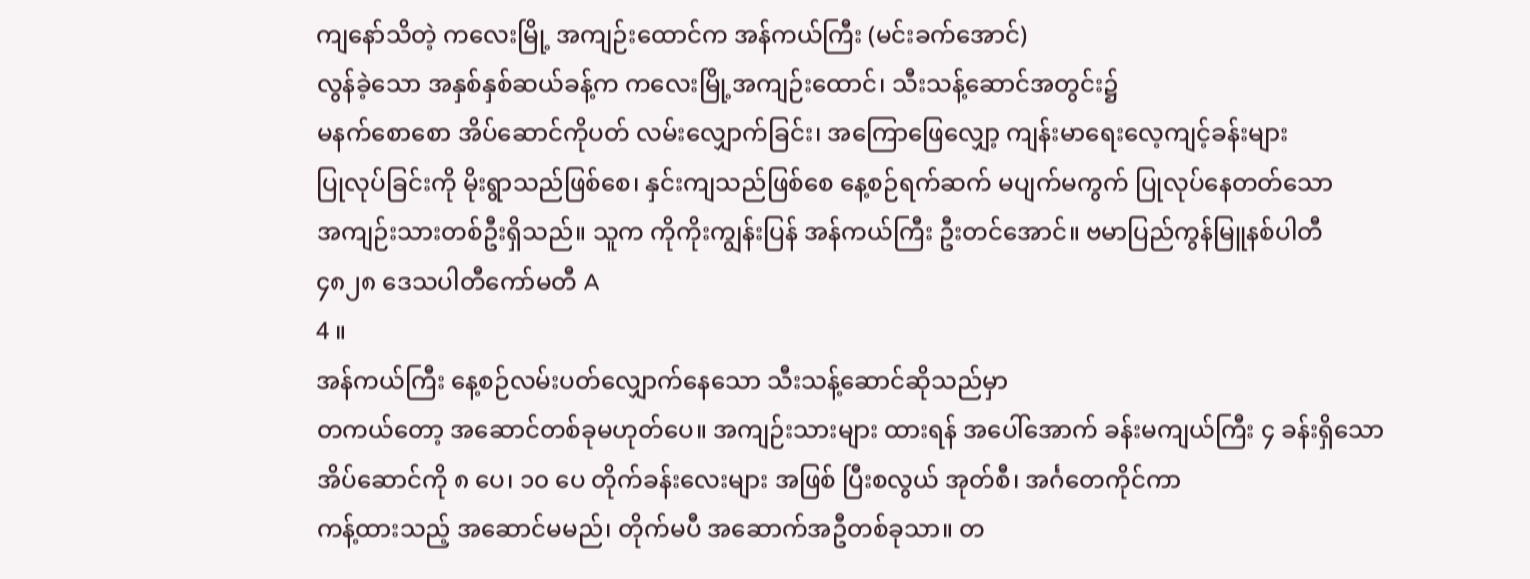ကျနော်သိတဲ့ ကလေးမြို့ အကျဉ်းထောင်က အန်ကယ်ကြီး (မင်းခက်အောင်)
လွန်ခဲ့သော အနှစ်နှစ်ဆယ်ခန့်က ကလေးမြို့အကျဉ်းထောင်၊ သီးသန့်ဆောင်အတွင်း၌
မနက်စောစော အိပ်ဆောင်ကိုပတ် လမ်းလျှောက်ခြင်း၊ အကြောဖြေလျှော့ ကျန်းမာရေးလေ့ကျင့်ခန်းများ
ပြုလုပ်ခြင်းကို မိုးရွာသည်ဖြစ်စေ၊ နှင်းကျသည်ဖြစ်စေ နေ့စဉ်ရက်ဆက် မပျက်မကွက် ပြုလုပ်နေတတ်သော
အကျဉ်းသားတစ်ဦးရှိသည်။ သူက ကိုကိုးကျွန်းပြန် အန်ကယ်ကြီး ဦးတင်အောင်။ ဗမာပြည်ကွန်မြူနစ်ပါတီ
၄၈၂၈ ဒေသပါတီကော်မတီ A
4 ။
အန်ကယ်ကြီး နေ့စဉ်လမ်းပတ်လျှောက်နေသော သီးသန့်ဆောင်ဆိုသည်မှာ
တကယ်တော့ အဆောင်တစ်ခုမဟုတ်ပေ။ အကျဉ်းသားများ ထားရန် အပေါ်အောက် ခန်းမကျယ်ကြီး ၄ ခန်းရှိသော
အိပ်ဆောင်ကို ၈ ပေ၊ ၁၀ ပေ တိုက်ခန်းလေးများ အဖြစ် ပြီးစလွယ် အုတ်စီ၊ အင်္ဂတေကိုင်ကာ
ကန့်ထားသည့် အဆောင်မမည်၊ တိုက်မပီ အဆောက်အဦတစ်ခုသာ။ တ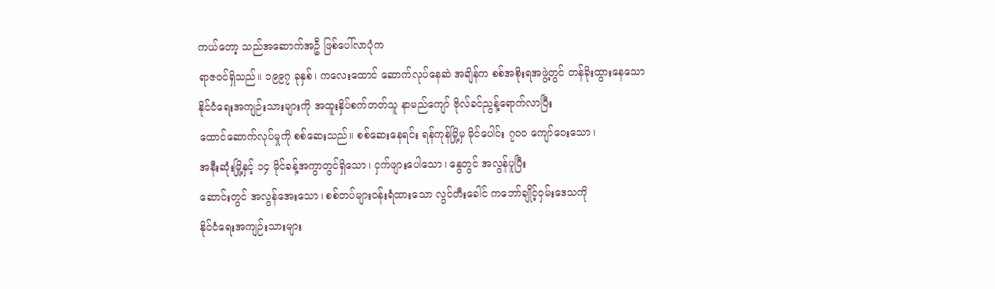ကယ်တော့ သည်အဆောက်အဦ ဖြစ်ပေါ်လာပုံက
ရာဇဝင်ရှိသည်။ ၁၉၉၇ ခုနှစ်၊ ကလေးထောင် ဆောက်လုပ်နေဆဲ အချိန်က စစ်အစိုးရအဖွဲ့တွင် တန်ခိုးထွားနေသော
နိုင်ငံရေးအကျဉ်းသားများကို အထူးနှိပ်စက်တတ်သူ နာမည်ကျော် ဗိုလ်ခင်ညွန့်ရောက်လာပြီး
ထောင်ဆောက်လုပ်မှုကို စစ်ဆေးသည်။ စစ်ဆေးနေရင်း ရန်ကုန်မြို့မှ မိုင်ပေါင်း ၇၀၀ ကျော်ဝေးသော၊
အနီးဆုံးမြို့နှင့် ၁၄ မိုင်ခန့်အကွာတွင်ရှိသော၊ ငှက်ဖျားပေါသော၊ နွေတွင် အလွန်ပူပြီး
ဆောင်းတွင် အလွန်အေးသော၊ စစ်တပ်များဝန်းရံထားသော လွင်တီးခေါင် ကဘော်ချိုင့်ဝှမ်းဒေသကို
နိုင်ငံရေးအကျဉ်းသားများ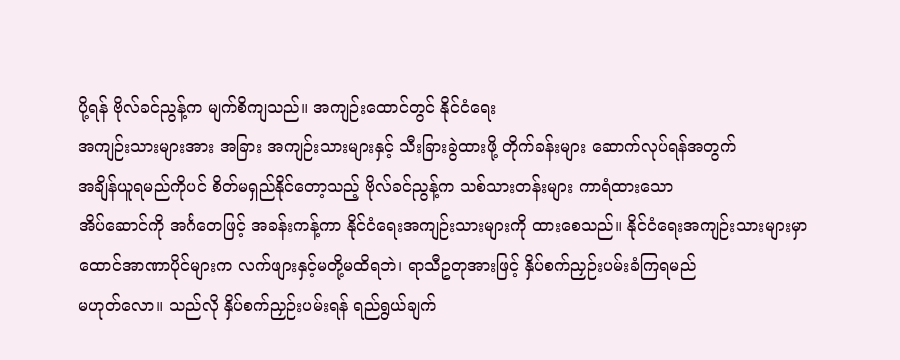ပို့ရန် ဗိုလ်ခင်ညွန့်က မျက်စိကျသည်။ အကျဉ်းထောင်တွင် နိုင်ငံရေး
အကျဉ်းသားများအား အခြား အကျဉ်းသားများနှင့် သီးခြားခွဲထားဖို့ တိုက်ခန်းများ ဆောက်လုပ်ရန်အတွက်
အချိန်ယူရမည်ကိုပင် စိတ်မရှည်နိုင်တော့သည့် ဗိုလ်ခင်ညွန့်က သစ်သားတန်းများ ကာရံထားသော
အိပ်ဆောင်ကို အင်္ဂတေဖြင့် အခန်းကန့်ကာ နိုင်ငံရေးအကျဉ်းသားများကို ထားစေသည်။ နိုင်ငံရေးအကျဉ်းသားများမှာ
ထောင်အာဏာပိုင်များက လက်ဖျားနှင့်မတို့မထိရဘဲ၊ ရာသီဥတုအားဖြင့် နှိပ်စက်ညှဉ်းပမ်းခံကြရမည်
မဟုတ်လော။ သည်လို နှိပ်စက်ညှဉ်းပမ်းရန် ရည်ရွယ်ချက်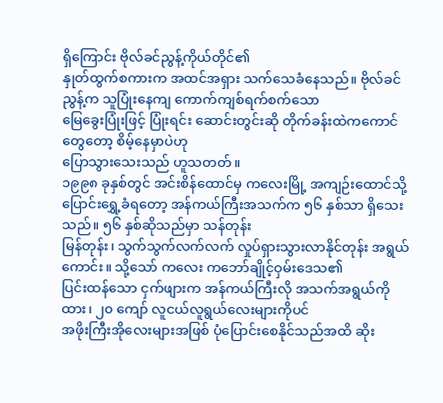ရှိကြောင်း ဗိုလ်ခင်ညွန့်ကိုယ်တိုင်၏
နှုတ်ထွက်စကားက အထင်အရှား သက်သေခံနေသည်။ ဗိုလ်ခင်ညွန့်က သူပြုံးနေကျ ကောက်ကျစ်ရက်စက်သော
မြေခွေးပြုံးဖြင့် ပြုံးရင်း ဆောင်းတွင်းဆို တိုက်ခန်းထဲကကောင်တွေတော့ စိမ့်နေမှာပဲဟု
ပြောသွားသေးသည် ဟူသတတ်။
၁၉၉၈ ခုနှစ်တွင် အင်းစိန်ထောင်မှ ကလေးမြို့ အကျဉ်းထောင်သို့
ပြောင်းရွှေ့ခံရတော့ အန်ကယ်ကြီးအသက်က ၅၆ နှစ်သာ ရှိသေးသည်။ ၅၆ နှစ်ဆိုသည်မှာ သန်တုန်း
မြန်တုန်း၊ သွက်သွက်လက်လက် လှုပ်ရှားသွားလာနိုင်တုန်း အရွယ်ကောင်း။ သို့သော် ကလေး ကဘော်ချိုင့်ဝှမ်းဒေသ၏
ပြင်းထန်သော ငှက်ဖျားက အန်ကယ်ကြီးလို အသက်အရွယ်ကိုထား၊ ၂၀ ကျော် လူငယ်လူရွယ်လေးများကိုပင်
အဖိုးကြီးအိုလေးများအဖြစ် ပုံပြောင်းစေနိုင်သည်အထိ ဆိုး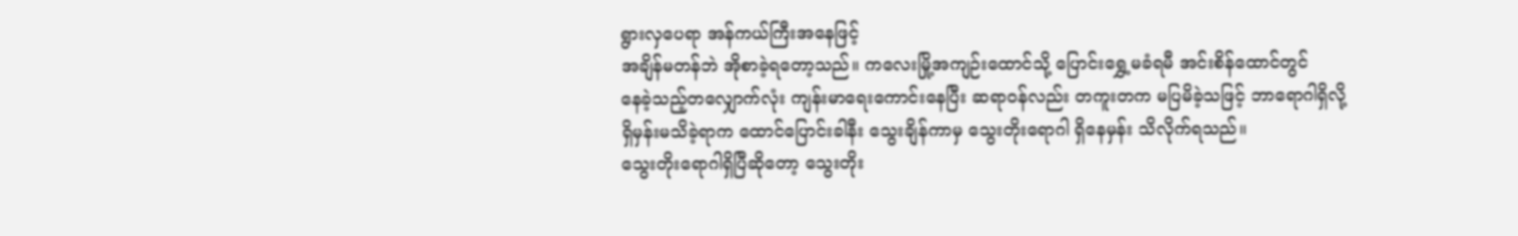ရွားလှပေရာ အန်ကယ်ကြီးအနေဖြင့်
အချိန်မတန်ဘဲ အိုစာခဲ့ရတော့သည်။ ကလေးမြို့အကျဉ်းထောင်သို့ ပြောင်းရွှေ့မခံရမီ အင်းစိန်ထောင်တွင်
နေခဲ့သည့်တလျှောက်လုံး ကျန်းမာရေးကောင်းနေပြီး ဆရာဝန်လည်း တကူးတက မပြမိခဲ့သဖြင့် ဘာရောဂါရှိလို့
ရှိမှန်းမသိခဲ့ရာက ထောင်ပြောင်းခါနီး သွေးချိန်ကာမှ သွေးတိုးရောဂါ ရှိနေမှန်း သိလိုက်ရသည်။
သွေးတိုးရောဂါရှိပြီဆိုတော့ သွေးတိုး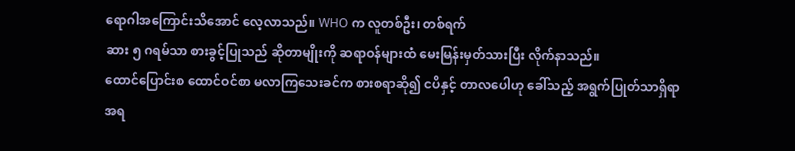ရောဂါအကြောင်းသိအောင် လေ့လာသည်။ WHO က လူတစ်ဦး၊ တစ်ရက်
ဆား ၅ ဂရမ်သာ စားခွင့်ပြုသည် ဆိုတာမျိုးကို ဆရာဝန်များထံ မေးမြန်းမှတ်သားပြီး လိုက်နာသည်။
ထောင်ပြောင်းစ ထောင်ဝင်စာ မလာကြသေးခင်က စားစရာဆို၍ ငပိနှင့် တာလပေါဟု ခေါ်သည့် အရွက်ပြုတ်သာရှိရာ
အရ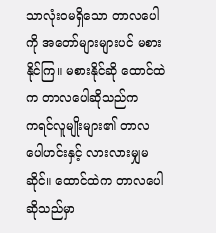သာလုံးဝမရှိသော တာလပေါကို အတော်များများပင် မစားနိုင်ကြ။ မစားနိုင်ဆို ထောင်ထဲက တာလပေါဆိုသည်က
ကရင်လူမျိုးများ၏ တာလပေါဟင်းနှင့် လားလားမျှမဆိုင်။ ထောင်ထဲက တာလပေါဆိုသည်မှာ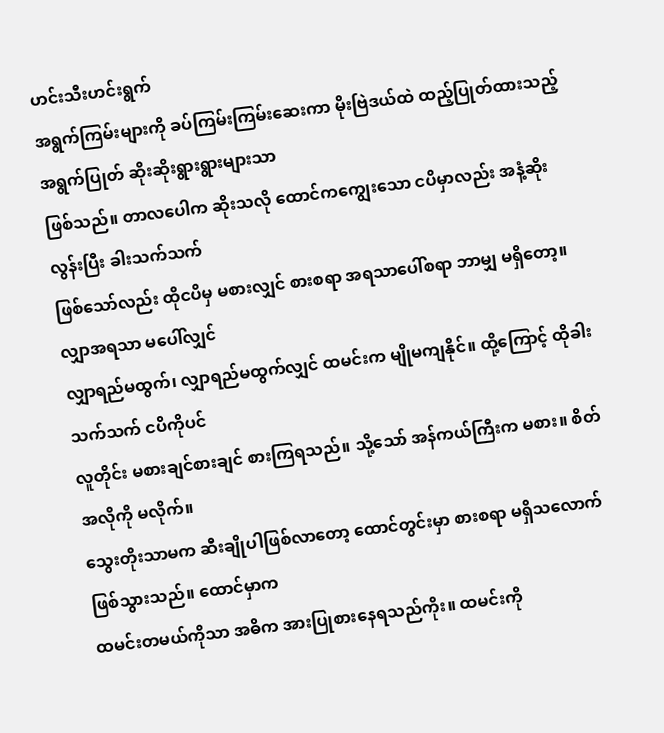ဟင်းသီးဟင်းရွက်
အရွက်ကြမ်းများကို ခပ်ကြမ်းကြမ်းဆေးကာ မိုးဗြဲဒယ်ထဲ ထည့်ပြုတ်ထားသည့် အရွက်ပြုတ် ဆိုးဆိုးရွားရွားများသာ
ဖြစ်သည်။ တာလပေါက ဆိုးသလို ထောင်ကကျွေးသော ငပိမှာလည်း အနံ့ဆိုးလွန်းပြီး ခါးသက်သက်
ဖြစ်သော်လည်း ထိုငပိမှ မစားလျှင် စားစရာ အရသာပေါ်စရာ ဘာမျှ မရှိတော့။ လျှာအရသာ မပေါ်လျှင်
လျှာရည်မထွက်၊ လျှာရည်မထွက်လျှင် ထမင်းက မျိုမကျနိုင်။ ထို့ကြောင့် ထိုခါးသက်သက် ငပိကိုပင်
လူတိုင်း မစားချင်စားချင် စားကြရသည်။ သို့သော် အန်ကယ်ကြီးက မစား။ စိတ်အလိုကို မလိုက်။
သွေးတိုးသာမက ဆီးချိုပါဖြစ်လာတော့ ထောင်တွင်းမှာ စားစရာ မရှိသလောက် ဖြစ်သွားသည်။ ထောင်မှာက
ထမင်းတမယ်ကိုသာ အဓိက အားပြုစားနေရသည်ကိုး။ ထမင်းကို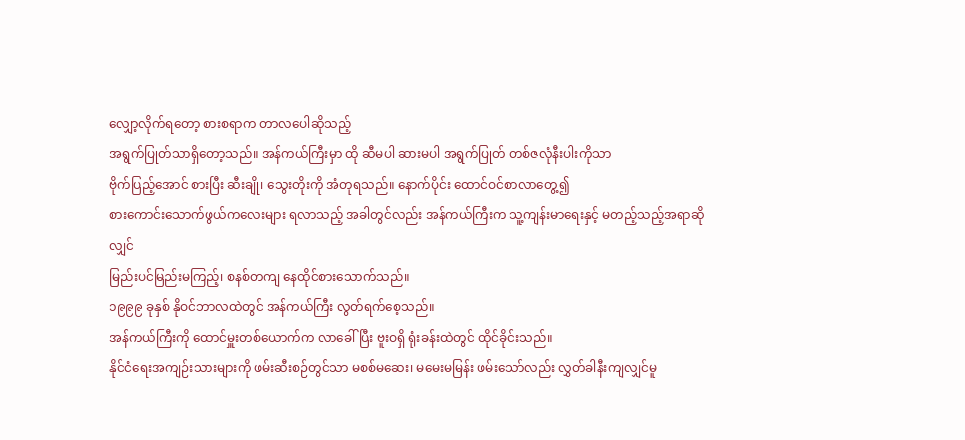လျှော့လိုက်ရတော့ စားစရာက တာလပေါဆိုသည့်
အရွက်ပြုတ်သာရှိတော့သည်။ အန်ကယ်ကြီးမှာ ထို ဆီမပါ ဆားမပါ အရွက်ပြုတ် တစ်ဇလုံနီးပါးကိုသာ
ဗိုက်ပြည့်အောင် စားပြီး ဆီးချို၊ သွေးတိုးကို အံတုရသည်။ နောက်ပိုင်း ထောင်ဝင်စာလာတွေ့၍
စားကောင်းသောက်ဖွယ်ကလေးများ ရလာသည့် အခါတွင်လည်း အန်ကယ်ကြီးက သူ့ကျန်းမာရေးနှင့် မတည့်သည့်အရာဆိုလျှင်
မြည်းပင်မြည်းမကြည့်၊ စနစ်တကျ နေထိုင်စားသောက်သည်။
၁၉၉၉ ခုနှစ် နိုဝင်ဘာလထဲတွင် အန်ကယ်ကြီး လွတ်ရက်စေ့သည်။
အန်ကယ်ကြီးကို ထောင်မှူးတစ်ယောက်က လာခေါ်ပြီး ဗူးဝရှိ ရုံးခန်းထဲတွင် ထိုင်ခိုင်းသည်။
နိုင်ငံရေးအကျဉ်းသားများကို ဖမ်းဆီးစဉ်တွင်သာ မစစ်မဆေး၊ မမေးမမြန်း ဖမ်းသော်လည်း လွှတ်ခါနီးကျလျှင်မူ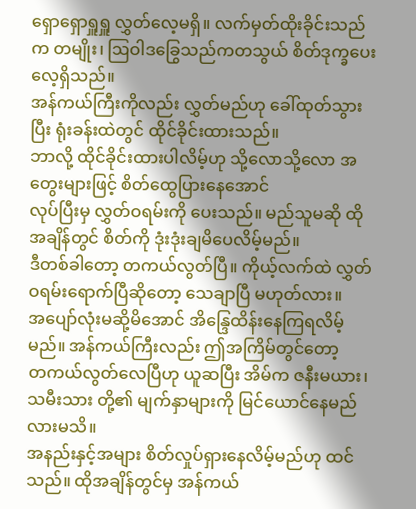ရှောရှောရှူရှူ လွှတ်လေ့မရှိ။ လက်မှတ်ထိုးခိုင်းသည်က တမျိုး၊ ဩဝါဒခြွေသည်ကတသွယ် စိတ်ဒုက္ခပေးလေ့ရှိသည်။
အန်ကယ်ကြီးကိုလည်း လွှတ်မည်ဟု ခေါ်ထုတ်သွားပြီး ရုံးခန်းထဲတွင် ထိုင်ခိုင်းထားသည်။
ဘာလို့ ထိုင်ခိုင်းထားပါလိမ့်ဟု သို့လောသို့လော အတွေးများဖြင့် စိတ်ထွေပြားနေအောင်
လုပ်ပြီးမှ လွှတ်ဝရမ်းကို ပေးသည်။ မည်သူမဆို ထိုအချိန်တွင် စိတ်ကို ဒုံးဒုံးချမိပေလိမ့်မည်။
ဒီတစ်ခါတော့ တကယ်လွတ်ပြီ။ ကိုယ့်လက်ထဲ လွှတ်ဝရမ်းရောက်ပြီဆိုတော့ သေချာပြီ မဟုတ်လား။
အပျော်လုံးမဆို့မိအောင် အိန္ဒြေထိန်းနေကြရလိမ့်မည်။ အန်ကယ်ကြီးလည်း ဤအကြိမ်တွင်တော့
တကယ်လွတ်လေပြီဟု ယူဆပြီး အိမ်က ဇနီးမယား၊ သမီးသား တို့၏ မျက်နှာများကို မြင်ယောင်နေမည်လားမသိ။
အနည်းနှင့်အများ စိတ်လှုပ်ရှားနေလိမ့်မည်ဟု ထင်သည်။ ထိုအချိန်တွင်မှ အန်ကယ်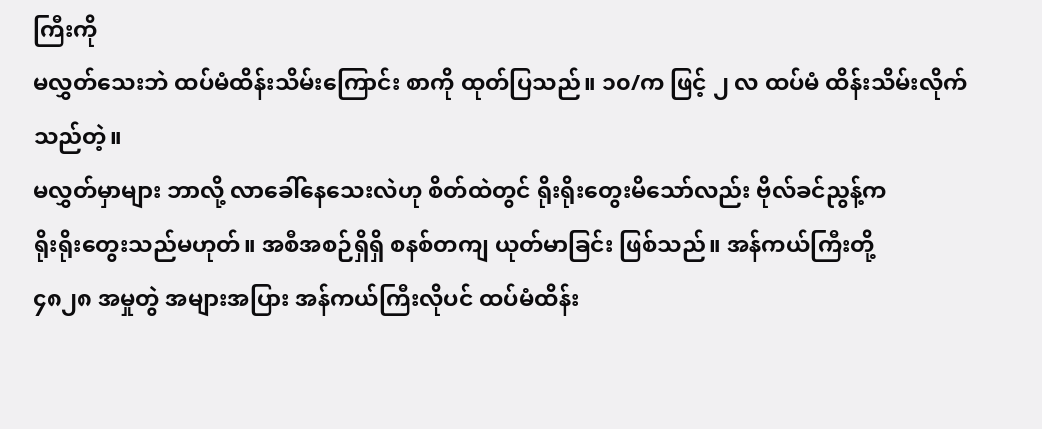ကြီးကို
မလွှတ်သေးဘဲ ထပ်မံထိန်းသိမ်းကြောင်း စာကို ထုတ်ပြသည်။ ၁၀/က ဖြင့် ၂ လ ထပ်မံ ထိန်းသိမ်းလိုက်သည်တဲ့။
မလွှတ်မှာများ ဘာလို့ လာခေါ်နေသေးလဲဟု စိတ်ထဲတွင် ရိုးရိုးတွေးမိသော်လည်း ဗိုလ်ခင်ညွန့်က
ရိုးရိုးတွေးသည်မဟုတ်။ အစီအစဉ်ရှိရှိ စနစ်တကျ ယုတ်မာခြင်း ဖြစ်သည်။ အန်ကယ်ကြီးတို့
၄၈၂၈ အမှုတွဲ အများအပြား အန်ကယ်ကြီးလိုပင် ထပ်မံထိန်း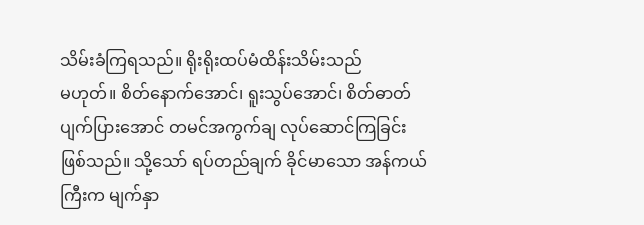သိမ်းခံကြရသည်။ ရိုးရိုးထပ်မံထိန်းသိမ်းသည်
မဟုတ်။ စိတ်နောက်အောင်၊ ရူးသွပ်အောင်၊ စိတ်ဓာတ်ပျက်ပြားအောင် တမင်အကွက်ချ လုပ်ဆောင်ကြခြင်း
ဖြစ်သည်။ သို့သော် ရပ်တည်ချက် ခိုင်မာသော အန်ကယ်ကြီးက မျက်နှာ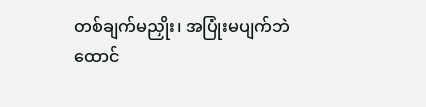တစ်ချက်မညှိုး၊ အပြုံးမပျက်ဘဲ
ထောင်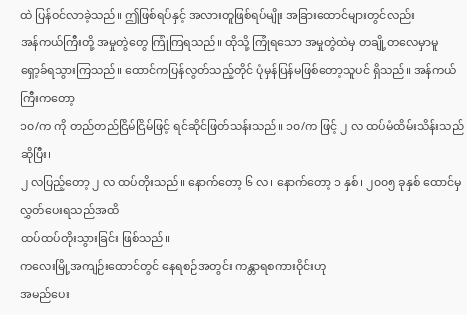ထဲ ပြန်ဝင်လာခဲ့သည်။ ဤဖြစ်ရပ်နှင့် အလားတူဖြစ်ရပ်မျိုး အခြားထောင်များတွင်လည်း
အန်ကယ်ကြီးတို့ အမှုတွဲတွေ ကြုံကြရသည်။ ထိုသို့ ကြုံရသော အမှုတွဲထဲမှ တချို့တလေမှာမူ
ရှော့ခ်ရသွားကြသည်။ ထောင်ကပြန်လွတ်သည့်တိုင် ပုံမှန်ပြန်မဖြစ်တော့သူပင် ရှိသည်။ အန်ကယ်ကြီးကတော့
၁၀/က ကို တည်တည်ငြိမ်ငြိမ်ဖြင့် ရင်ဆိုင်ဖြတ်သန်းသည်။ ၁၀/က ဖြင့် ၂ လ ထပ်မံထိမ်းသိန်းသည်ဆိုပြီး၊
၂ လပြည့်တော့ ၂ လ ထပ်တိုးသည်။ နောက်တော့ ၆ လ၊ နောက်တော့ ၁ နှစ်၊ ၂၀၀၅ ခုနှစ် ထောင်မှလွှတ်ပေးရသည်အထိ
ထပ်ထပ်တိုးသွားခြင်း ဖြစ်သည်။
ကလေးမြို့အကျဉ်းထောင်တွင် နေရစဉ်အတွင်း ကန္တာရစကားဝိုင်းဟု
အမည်ပေး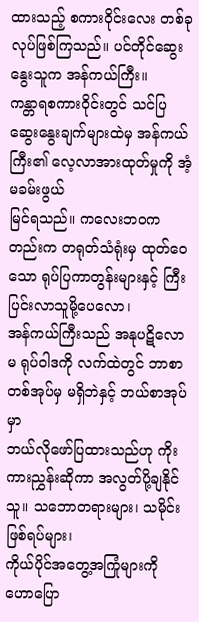ထားသည့် စကားဝိုင်းလေး တစ်ခု လုပ်ဖြစ်ကြသည်။ ပင်တိုင်ဆွေးနွေးသူက အန်ကယ်ကြီး။
ကန္တာရစကားဝိုင်းတွင် သင်ပြဆွေးနွေးချက်များထဲမှ အန်ကယ်ကြီး၏ လေ့လာအားထုတ်မှုကို အံ့မခမ်းဖွယ်
မြင်ရသည်။ ကလေးဘဝကတည်းက တရုတ်သံရုံးမှ ထုတ်ဝေသော ရုပ်ပြကာတွန်းများနှင့် ကြီးပြင်းလာသူမို့ပေလော၊
အန်ကယ်ကြီးသည် အနုပဋိလောမ ရုပ်ဝါဒကို လက်ထဲတွင် ဘာစာတစ်အုပ်မှ မရှိဘဲနှင့် ဘယ်စာအုပ်မှာ
ဘယ်လိုဖော်ပြထားသည်ဟု ကိုးကားညွှန်းဆိုကာ အလွတ်ပို့ချနိုင်သူ။ သဘောတရားများ၊ သမိုင်းဖြစ်ရပ်များ၊
ကိုယ်ပိုင်အတွေ့အကြုံများကို ဟောပြော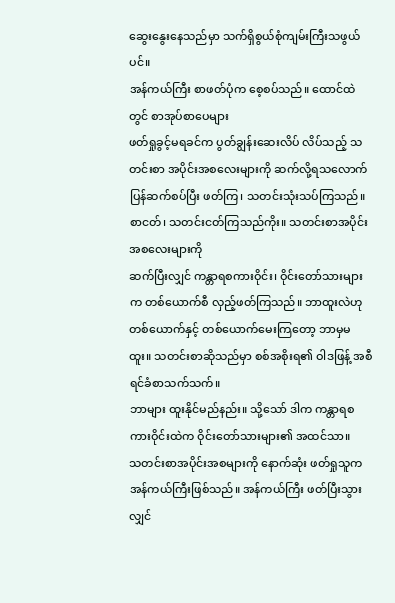ဆွေးနွေးနေသည်မှာ သက်ရှိစွယ်စုံကျမ်းကြီးသဖွယ်ပင်။
အန်ကယ်ကြီး စာဖတ်ပုံက စေ့စပ်သည်။ ထောင်ထဲတွင် စာအုပ်စာပေများ
ဖတ်ရှုခွင့်မရခင်က ပွတ်ချွန်းဆေးလိပ် လိပ်သည့် သတင်းစာ အပိုင်းအစလေးများကို ဆက်လို့ရသလောက်
ပြန်ဆက်စပ်ပြီး ဖတ်ကြ၊ သတင်းသုံးသပ်ကြသည်။ စာငတ်၊ သတင်းငတ်ကြသည်ကိုး။ သတင်းစာအပိုင်းအစလေးများကို
ဆက်ပြီးလျှင် ကန္တာရစကားဝိုင်း၊ ဝိုင်းတော်သားများက တစ်ယောက်စီ လှည့်ဖတ်ကြသည်။ ဘာထူးလဲဟု
တစ်ယောက်နှင့် တစ်ယောက်မေးကြတော့ ဘာမှမထူး။ သတင်းစာဆိုသည်မှာ စစ်အစိုးရ၏ ဝါဒဖြန့် အစီရင်ခံစာသက်သက်။
ဘာများ ထူးနိုင်မည်နည်း။ သို့သော် ဒါက ကန္တာရစကားဝိုင်းထဲက ဝိုင်းတော်သားများ၏ အထင်သာ။
သတင်းစာအပိုင်းအစများကို နောက်ဆုံး ဖတ်ရှုသူက အန်ကယ်ကြီးဖြစ်သည်။ အန်ကယ်ကြီး ဖတ်ပြီးသွားလျှင်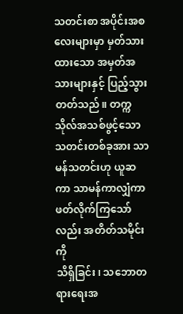သတင်းစာ အပိုင်းအစလေးများမှာ မှတ်သားထားသော အမှတ်အသားများနှင့် ပြည့်သွားတတ်သည်။ တက္ကသိုလ်အသစ်ဖွင့်သော
သတင်းတစ်ခုအား သာမန်သတင်းဟု ယူဆကာ သာမန်ကာလျှံကာ ဖတ်လိုက်ကြသော်လည်း အတိတ်သမိုင်းကို
သိရှိခြင်း၊ သဘောတရားရေးအ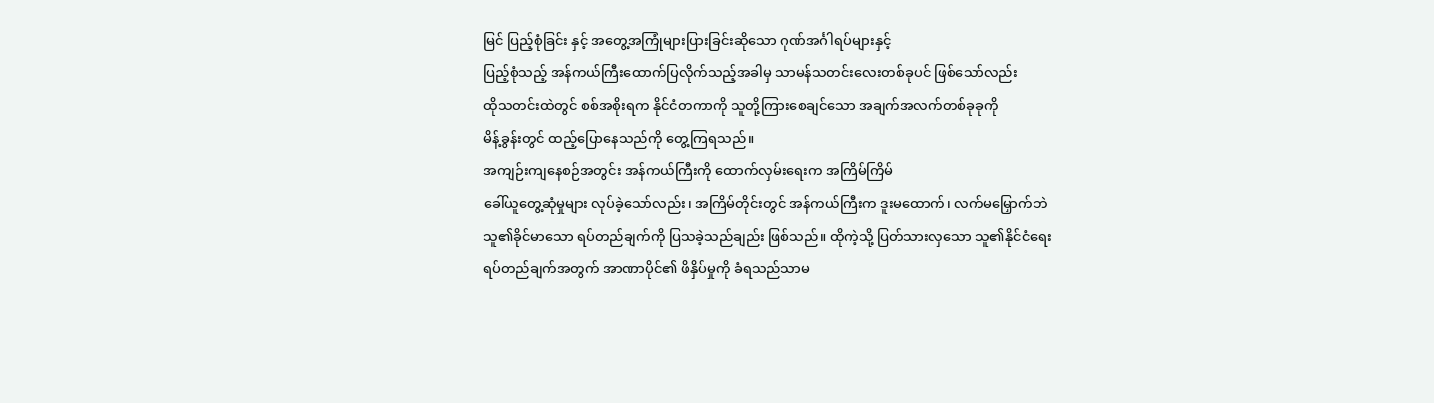မြင် ပြည့်စုံခြင်း နှင့် အတွေ့အကြုံများပြားခြင်းဆိုသော ဂုဏ်အင်္ဂါရပ်များနှင့်
ပြည့်စုံသည့် အန်ကယ်ကြီးထောက်ပြလိုက်သည့်အခါမှ သာမန်သတင်းလေးတစ်ခုပင် ဖြစ်သော်လည်း
ထိုသတင်းထဲတွင် စစ်အစိုးရက နိုင်ငံတကာကို သူတို့ကြားစေချင်သော အချက်အလက်တစ်ခုခုကို
မိန့်ခွန်းတွင် ထည့်ပြောနေသည်ကို တွေ့ကြရသည်။
အကျဉ်းကျနေစဉ်အတွင်း အန်ကယ်ကြီးကို ထောက်လှမ်းရေးက အကြိမ်ကြိမ်
ခေါ်ယူတွေ့ဆုံမှုများ လုပ်ခဲ့သော်လည်း၊ အကြိမ်တိုင်းတွင် အန်ကယ်ကြီးက ဒူးမထောက်၊ လက်မမြှောက်ဘဲ
သူ၏ခိုင်မာသော ရပ်တည်ချက်ကို ပြသခဲ့သည်ချည်း ဖြစ်သည်။ ထိုကဲ့သို့ ပြတ်သားလှသော သူ၏နိုင်ငံရေး
ရပ်တည်ချက်အတွက် အာဏာပိုင်၏ ဖိနှိပ်မှုကို ခံရသည်သာမ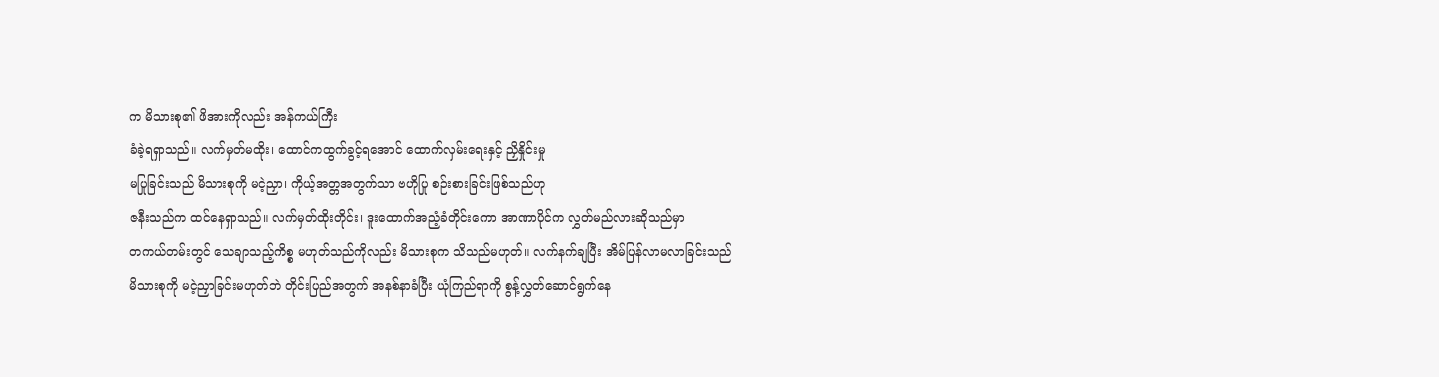က မိသားစု၏ ဖိအားကိုလည်း အန်ကယ်ကြီး
ခံခဲ့ရရှာသည်။ လက်မှတ်မထိုး၊ ထောင်ကထွက်ခွင့်ရအောင် ထောက်လှမ်းရေးနှင့် ညှိနှိုင်းမှု
မပြုခြင်းသည် မိသားစုကို မငဲ့ညှာ၊ ကိုယ့်အတ္တအတွက်သာ ဗဟိုပြု စဉ်းစားခြင်းဖြစ်သည်ဟု
ဇနီးသည်က ထင်နေရှာသည်။ လက်မှတ်ထိုးတိုင်း၊ ဒူးထောက်အညံ့ခံတိုင်းကော အာဏာပိုင်က လွှတ်မည်လားဆိုသည်မှာ
တကယ်တမ်းတွင် သေချာသည့်ကိစ္စ မဟုတ်သည်ကိုလည်း မိသားစုက သိသည်မဟုတ်။ လက်နက်ချပြီး အိမ်ပြန်လာမလာခြင်းသည်
မိသားစုကို မငဲ့ညှာခြင်းမဟုတ်ဘဲ တိုင်းပြည်အတွက် အနစ်နာခံပြီး ယုံကြည်ရာကို စွန့်လွှတ်ဆောင်ရွက်နေ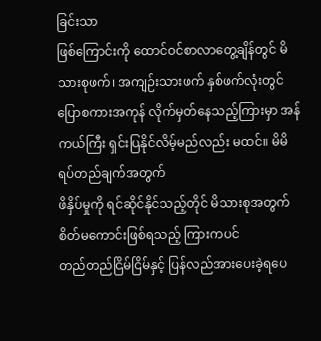ခြင်းသာ
ဖြစ်ကြောင်းကို ထောင်ဝင်စာလာတွေ့ချိန်တွင် မိသားစုဖက်၊ အကျဉ်းသားဖက် နှစ်ဖက်လုံးတွင်
ပြောစကားအကုန် လိုက်မှတ်နေသည့်ကြားမှာ အန်ကယ်ကြီး ရှင်းပြနိုင်လိမ့်မည်လည်း မထင်။ မိမိရပ်တည်ချက်အတွက်
ဖိနှိပ်မှုကို ရင်ဆိုင်နိုင်သည့်တိုင် မိသားစုအတွက် စိတ်မကောင်းဖြစ်ရသည့် ကြားကပင်
တည်တည်ငြိမ်ငြိမ်နှင့် ပြန်လည်အားပေးခဲ့ရပေ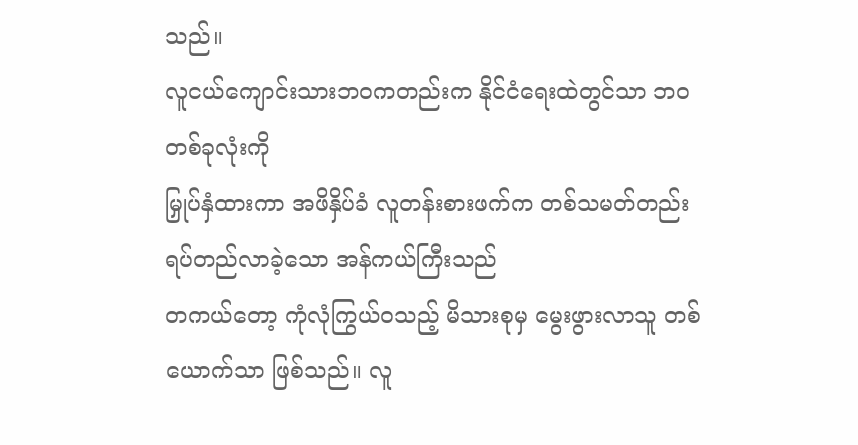သည်။
လူငယ်ကျောင်းသားဘဝကတည်းက နိုင်ငံရေးထဲတွင်သာ ဘဝတစ်ခုလုံးကို
မြှုပ်နှံထားကာ အဖိနှိပ်ခံ လူတန်းစားဖက်က တစ်သမတ်တည်း ရပ်တည်လာခဲ့သော အန်ကယ်ကြီးသည်
တကယ်တော့ ကုံလုံကြွယ်ဝသည့် မိသားစုမှ မွေးဖွားလာသူ တစ်ယောက်သာ ဖြစ်သည်။ လူ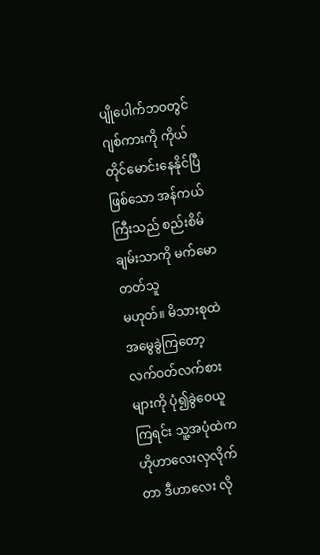ပျိုပေါက်ဘဝတွင်
ဂျစ်ကားကို ကိုယ်တိုင်မောင်းနေနိုင်ပြီ ဖြစ်သော အန်ကယ်ကြီးသည် စည်းစိမ်ချမ်းသာကို မက်မောတတ်သူ
မဟုတ်။ မိသားစုထဲ အမွေခွဲကြတော့ လက်ဝတ်လက်စားများကို ပုံ၍ခွဲဝေယူကြရင်း သူ့အပုံထဲက
ဟိုဟာလေးလှလိုက်တာ ဒီဟာလေး လို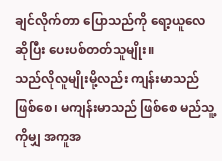ချင်လိုက်တာ ပြောသည်ကို ရော့ယူလေ ဆိုပြီး ပေးပစ်တတ်သူမျိုး။
သည်လိုလူမျိုးမို့လည်း ကျန်းမာသည် ဖြစ်စေ၊ မကျန်းမာသည် ဖြစ်စေ မည်သူ့ကိုမျှ အကူအ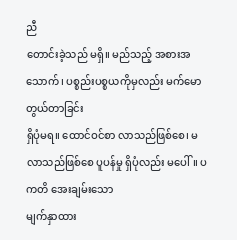ညီ
တောင်းခဲ့သည် မရှိ။ မည်သည့် အစားအသောက်၊ ပစ္စည်းပစ္စယကိုမှလည်း မက်မော တွယ်တာခြင်း
ရှိပုံမရ။ ထောင်ဝင်စာ လာသည်ဖြစ်စေ၊ မလာသည်ဖြစ်စေ ပူပန်မှု ရှိပုံလည်း မပေါ်။ ပကတိ အေးချမ်းသော
မျက်နှာထား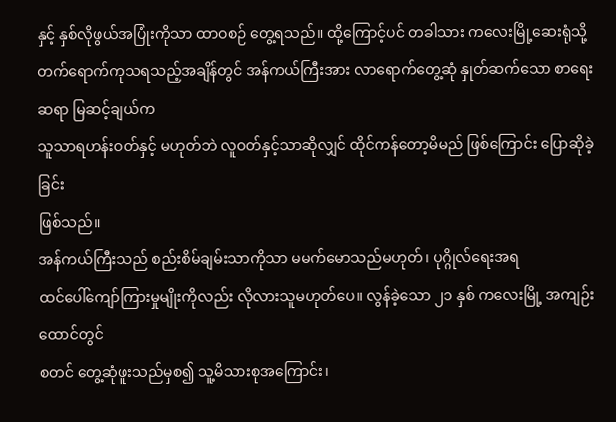နှင့် နှစ်လိုဖွယ်အပြုံးကိုသာ ထာဝစဉ် တွေ့ရသည်။ ထို့ကြောင့်ပင် တခါသား ကလေးမြို့ဆေးရုံသို့
တက်ရောက်ကုသရသည့်အချိန်တွင် အန်ကယ်ကြီးအား လာရောက်တွေ့ဆုံ နှုတ်ဆက်သော စာရေးဆရာ မြဆင့်ချယ်က
သူသာရဟန်းဝတ်နှင့် မဟုတ်ဘဲ လူဝတ်နှင့်သာဆိုလျှင် ထိုင်ကန်တော့မိမည် ဖြစ်ကြောင်း ပြောဆိုခဲ့ခြင်း
ဖြစ်သည်။
အန်ကယ်ကြီးသည် စည်းစိမ်ချမ်းသာကိုသာ မမက်မောသည်မဟုတ်၊ ပုဂ္ဂိုလ်ရေးအရ
ထင်ပေါ်ကျော်ကြားမှုမျိုးကိုလည်း လိုလားသူမဟုတ်ပေ။ လွန်ခဲ့သော ၂၁ နှစ် ကလေးမြို့ အကျဉ်းထောင်တွင်
စတင် တွေ့ဆုံဖူးသည်မှစ၍ သူ့မိသားစုအကြောင်း၊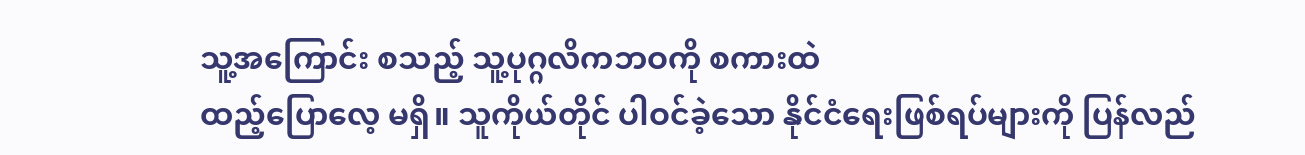သူ့အကြောင်း စသည့် သူ့ပုဂ္ဂလိကဘဝကို စကားထဲ
ထည့်ပြောလေ့ မရှိ။ သူကိုယ်တိုင် ပါဝင်ခဲ့သော နိုင်ငံရေးဖြစ်ရပ်များကို ပြန်လည်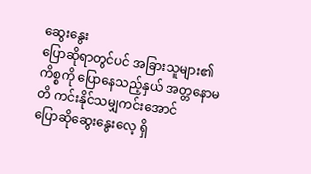ဆွေးနွေး
ပြောဆိုရာတွင်ပင် အခြားသူများ၏ကိစ္စကို ပြောနေသည့်နှယ် အတ္တနောမတိ ကင်းနိုင်သမျှကင်းအောင်
ပြောဆိုဆွေးနွေးလေ့ ရှိ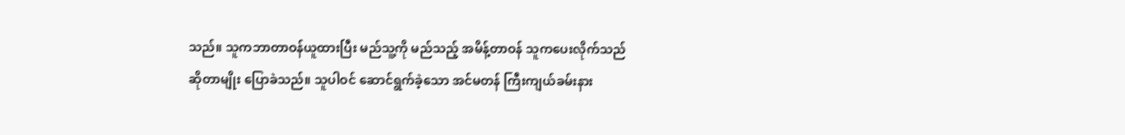သည်။ သူကဘာတာဝန်ယူထားပြီး မည်သူ့ကို မည်သည့် အမိန့်တာဝန် သူကပေးလိုက်သည်
ဆိုတာမျိုး ပြောခဲသည်။ သူပါဝင် ဆောင်ရွက်ခဲ့သော အင်မတန် ကြီးကျယ်ခမ်းနား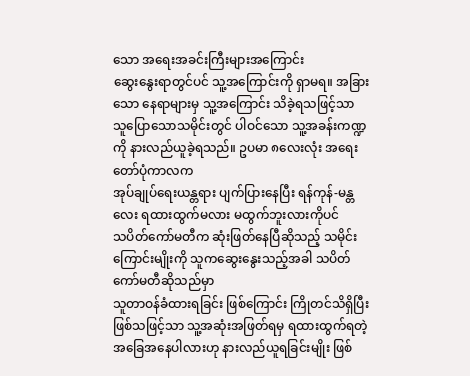သော အရေးအခင်းကြီးများအကြောင်း
ဆွေးနွေးရာတွင်ပင် သူ့အကြောင်းကို ရှာမရ။ အခြားသော နေရာများမှ သူ့အကြောင်း သိခဲ့ရသဖြင့်သာ
သူပြောသောသမိုင်းတွင် ပါဝင်သော သူ့အခန်းကဏ္ဍကို နားလည်ယူခဲ့ရသည်။ ဥပမာ ၈လေးလုံး အရေးတော်ပုံကာလက
အုပ်ချုပ်ရေးယန္တရား ပျက်ပြားနေပြီး ရန်ကုန်-မန္တလေး ရထားထွက်မလား မထွက်ဘူးလားကိုပင်
သပိတ်ကော်မတီက ဆုံးဖြတ်နေပြီဆိုသည့် သမိုင်းကြောင်းမျိုးကို သူကဆွေးနွေးသည့်အခါ သပိတ်ကော်မတီဆိုသည်မှာ
သူတာဝန်ခံထားရခြင်း ဖြစ်ကြောင်း ကြိုတင်သိရှိပြီး ဖြစ်သဖြင့်သာ သူ့အဆုံးအဖြတ်ရမှ ရထားထွက်ရတဲ့
အခြေအနေပါလားဟု နားလည်ယူရခြင်းမျိုး ဖြစ်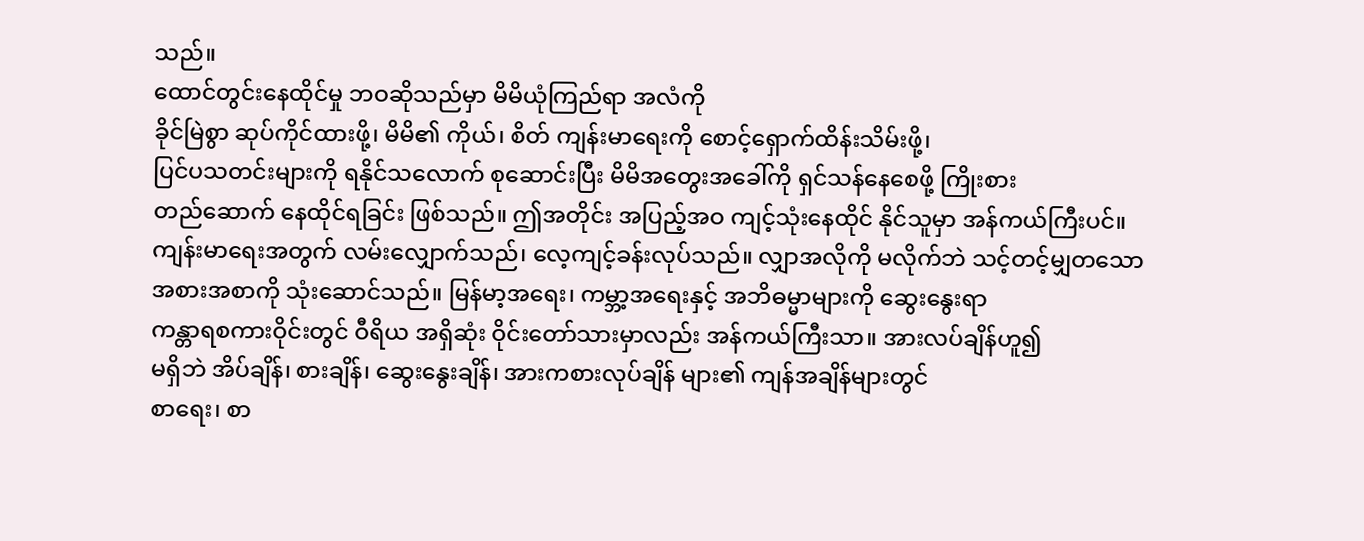သည်။
ထောင်တွင်းနေထိုင်မှု ဘဝဆိုသည်မှာ မိမိယုံကြည်ရာ အလံကို
ခိုင်မြဲစွာ ဆုပ်ကိုင်ထားဖို့၊ မိမိ၏ ကိုယ်၊ စိတ် ကျန်းမာရေးကို စောင့်ရှောက်ထိန်းသိမ်းဖို့၊
ပြင်ပသတင်းများကို ရနိုင်သလောက် စုဆောင်းပြီး မိမိအတွေးအခေါ်ကို ရှင်သန်နေစေဖို့ ကြိုးစား
တည်ဆောက် နေထိုင်ရခြင်း ဖြစ်သည်။ ဤအတိုင်း အပြည့်အဝ ကျင့်သုံးနေထိုင် နိုင်သူမှာ အန်ကယ်ကြီးပင်။
ကျန်းမာရေးအတွက် လမ်းလျှောက်သည်၊ လေ့ကျင့်ခန်းလုပ်သည်။ လျှာအလိုကို မလိုက်ဘဲ သင့်တင့်မျှတသော
အစားအစာကို သုံးဆောင်သည်။ မြန်မာ့အရေး၊ ကမ္ဘာ့အရေးနှင့် အဘိဓမ္မာများကို ဆွေးနွေးရာ
ကန္တာရစကားဝိုင်းတွင် ဝီရိယ အရှိဆုံး ဝိုင်းတော်သားမှာလည်း အန်ကယ်ကြီးသာ။ အားလပ်ချိန်ဟူ၍
မရှိဘဲ အိပ်ချိန်၊ စားချိန်၊ ဆွေးနွေးချိန်၊ အားကစားလုပ်ချိန် များ၏ ကျန်အချိန်များတွင်
စာရေး၊ စာ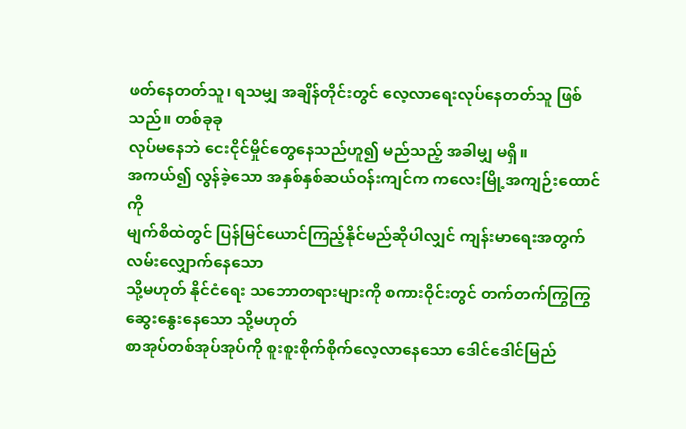ဖတ်နေတတ်သူ၊ ရသမျှ အချိန်တိုင်းတွင် လေ့လာရေးလုပ်နေတတ်သူ ဖြစ်သည်။ တစ်ခုခု
လုပ်မနေဘဲ ငေးငိုင်မှိုင်တွေနေသည်ဟူ၍ မည်သည့် အခါမျှ မရှိ။
အကယ်၍ လွန်ခဲ့သော အနှစ်နှစ်ဆယ်ဝန်းကျင်က ကလေးမြို့အကျဉ်းထောင်ကို
မျက်စိထဲတွင် ပြန်မြင်ယောင်ကြည့်နိုင်မည်ဆိုပါလျှင် ကျန်းမာရေးအတွက် လမ်းလျှောက်နေသော
သို့မဟုတ် နိုင်ငံရေး သဘောတရားများကို စကားဝိုင်းတွင် တက်တက်ကြွကြွ ဆွေးနွေးနေသော သို့မဟုတ်
စာအုပ်တစ်အုပ်အုပ်ကို စူးစူးစိုက်စိုက်လေ့လာနေသော ဒေါင်ဒေါင်မြည်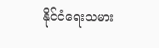နိုင်ငံရေးသမား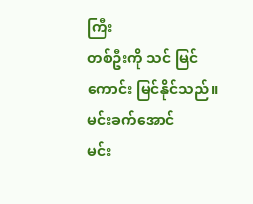ကြီး
တစ်ဦးကို သင် မြင်ကောင်း မြင်နိုင်သည်။
မင်းခက်အောင်
မင်း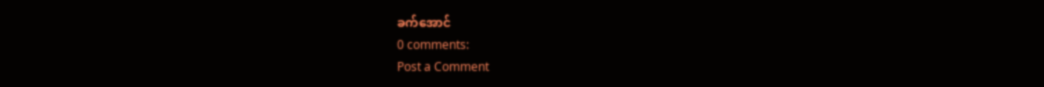ခက်အောင်
0 comments:
Post a Comment